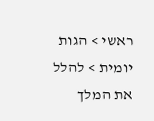ראשי > הגות יומית > להלל את המלך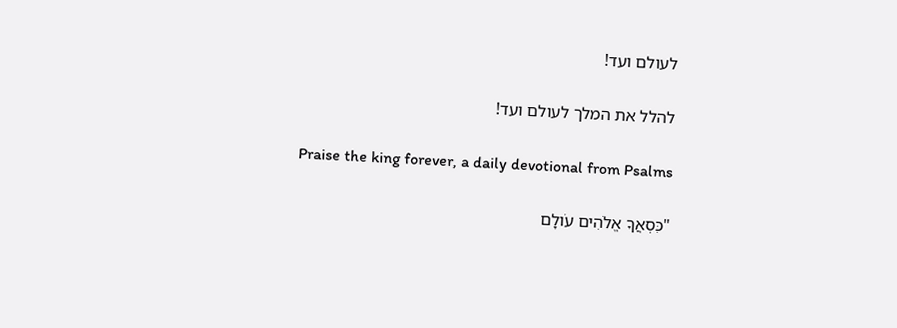לעולם ועד!

להלל את המלך לעולם ועד!

Praise the king forever, a daily devotional from Psalms

"כִּסְאֲךָ אֱלֹהִים עֹולָם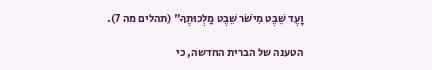וָעֶד שֵׁבֶט מִישֹׁר שֵׁבֶט מַלְכוּתֶךָ" (תהלים מה 7).

הטענה של הברית החדשה, כי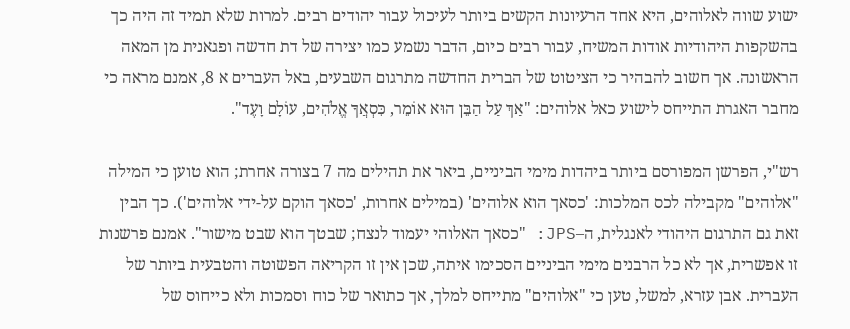ישוע שווה לאלוהים, היא אחד הרעיונות הקשים ביותר לעיכול עבור יהודים רבים. למרות שלא תמיד זה היה כך בהשקפות היהודיות אודות המשיח, עבור רבים כיום, הדבר נשמע כמו יצירה של דת חדשה ופגאנית מן המאה הראשונה. אך חשוב להבהיר כי הציטוט של הברית החדשה מתרגום השבעים, באל העברים א 8, אמנם מראה כי מחבר האגרת התייחס לישוע כאל אלוהים: "אַךְ עַל הַבֵּן הוּא אוֹמֵר, כִּסְאֲךָ אֱלֹהִים, עוֹלָם וָעֶד".

רש"י, הפרשן המפורסם ביותר ביהדות מימי הביניים, ביאר את תהילים מה 7 בצורה אחרת; הוא טוען כי המילה "אלוהים" מקבילה לכס המלכות: 'כסאך הוא אלוהים' (במילים אחרות, 'כסאך הוקם על-ידי אלוהים'). כך הבין זאת גם התרגום היהודי לאנגלית, ה–JPS: "כסאך האלוהי יעמוד לנצח; שבטך הוא שבט מישור". אמנם פרשנות זו אפשרית, אך לא כל הרבנים מימי הביניים הסכימו איתה, שכן אין זו הקריאה הפשוטה והטבעית ביותר של העברית. אבן עזרא, למשל, טען כי "אלוהים" מתייחס למלך, אך כתואר של כוח וסמכות ולא כייחוס של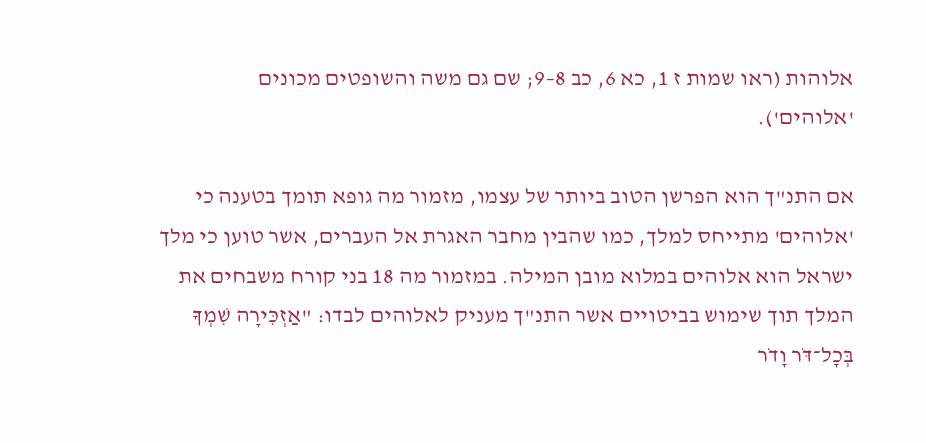אלוהות (ראו שמות ז 1, כא 6, כב 8–9; שם גם משה והשופטים מכונים 'אלוהים').

אם התנ"ך הוא הפרשן הטוב ביותר של עצמו, מזמור מה גופא תומך בטענה כי 'אלוהים' מתייחס למלך, כמו שהבין מחבר האגרת אל העברים, אשר טוען כי מלך ישראל הוא אלוהים במלוא מובן המילה. במזמור מה 18 בני קורח משבחים את המלך תוך שימוש בביטויים אשר התנ"ך מעניק לאלוהים לבדו: "אַזְכִּירָה שִׁמְךָ בְּכָל־דֹּר וָדֹר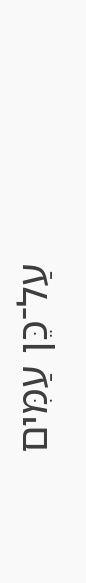עַל־כֵּן עַמִּים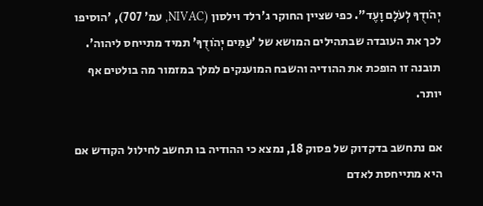יְהֹודֻךָ לְעֹלָם וָעֶד". כפי שציין החוקר ג'רלד וילסון (NIVAC, עמ' 707), 'הוסיפו לכך את העובדה שבתהילים המושא של 'עַמִּים יְהֹודֻךָ' תמיד מתייחס ליהוה'. תובנה זו הופכת את ההודיה והשבח המוענקים למלך במזמור מה בולטים אף יותר.

אם נתחשב בדקדוק של פסוק 18, נמצא כי ההודיה בו תחשב לחילול הקודש אם היא מתייחסת לאדם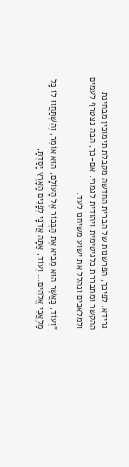גרידא. לפיכך, הפרשנות של הברית החדשה מקבלת תימוכין מבחינת ההקשר ומתבררת כלגיטימית ויהודית לגמרי. אם-כך, הבה נצטרף לעמים ולמלאכים ונהלל את ישוע משיחנו לעד.

"וְעוֹד, כַּאֲשֶׁר הוּא מֵבִיא אֶת הַבְּכוֹר אֶל הָעוֹלָם, הוּא אוֹמֵר, וְהִשְׁתַּחֲווּ לוֹ כָּל מַלְאֲכֵי אֱלֹהִים… וְעוֹד, אַתָּה אֲדֹנָי לְפָנִים הָאָרֶץ יָסַדְתָּ,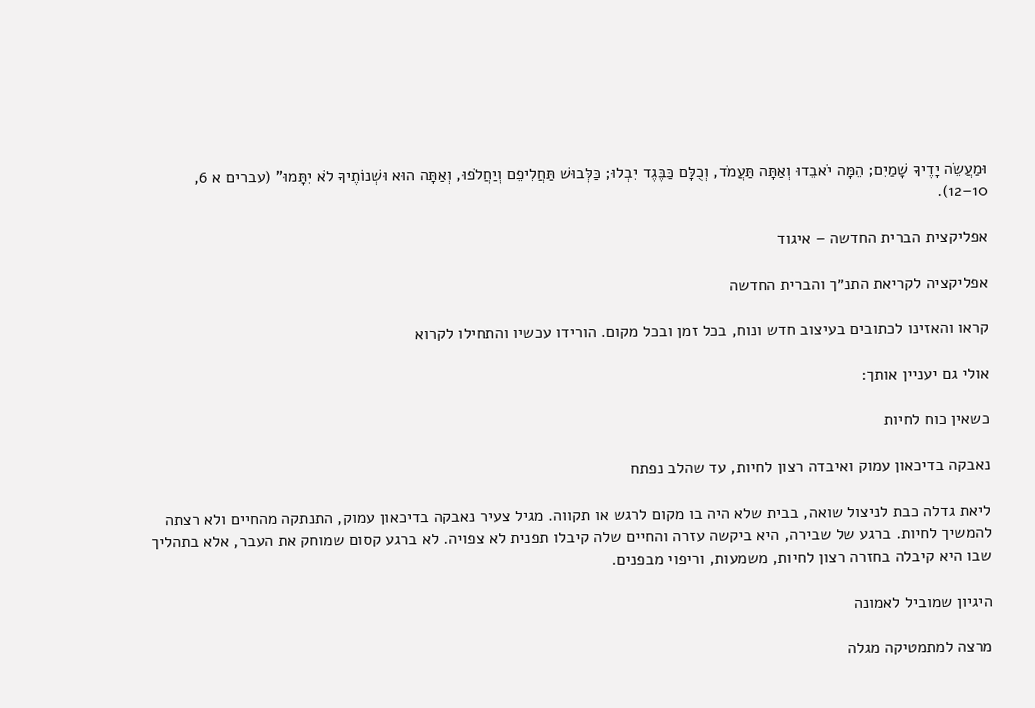וּמַעֲשֵׂה יָדֶיךָ שָׁמַיִם; הֵמָּה יֹאבֵדוּ וְאַתָּה תַּעֲמֹד, וְכֻלָּם כַּבֶּגֶד יִבְלוּ; כַּלְּבוּשׁ תַּחֲלִיפֵם וְיַחֲלֹפוּ, וְאַתָּה הוּא וּשְׁנוֹתֶיךָ לֹא יִתָּמוּ" (עברים א 6, 10–12).

אפליקצית הברית החדשה – איגוד

אפליקציה לקריאת התנ״ך והברית החדשה

קראו והאזינו לכתובים בעיצוב חדש ונוח, בכל זמן ובכל מקום. הורידו עכשיו והתחילו לקרוא

אולי גם יעניין אותך:

כשאין כוח לחיות

נאבקה בדיכאון עמוק ואיבדה רצון לחיות, עד שהלב נפתח

ליאת גדלה כבת לניצול שואה, בבית שלא היה בו מקום לרגש או תקווה. מגיל צעיר נאבקה בדיכאון עמוק, התנתקה מהחיים ולא רצתה להמשיך לחיות. ברגע של שבירה, היא ביקשה עזרה והחיים שלה קיבלו תפנית לא צפויה. לא ברגע קסום שמוחק את העבר, אלא בתהליך שבו היא קיבלה בחזרה רצון לחיות, משמעות, וריפוי מבפנים.

היגיון שמוביל לאמונה

מרצה למתמטיקה מגלה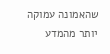שהאמונה עמוקה יותר מהמדע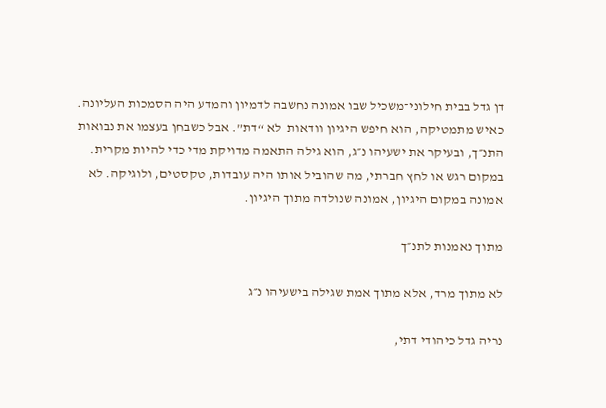דן גדל בבית חילוני־משכיל שבו אמונה נחשבה לדמיון והמדע היה הסמכות העליונה. כאיש מתמטיקה, הוא חיפש היגיון וודאות  לא “דת”. אבל כשבחן בעצמו את נבואות התנ״ך, ובעיקר את ישעיהו נ״ג, הוא גילה התאמה מדויקת מדי כדי להיות מקרית. במקום רגש או לחץ חברתי, מה שהוביל אותו היה עובדות, טקסטים, ולוגיקה. לא אמונה במקום היגיון, אמונה שנולדה מתוך היגיון.

מתוך נאמנות לתנ״ך

לא מתוך מרד, אלא מתוך אמת שגילה בישעיהו נ״ג

נריה גדל כיהודי דתי,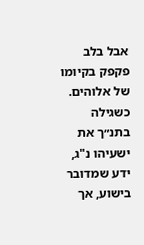אבל בלב פקפק בקיומו של אלוהים. כשגילה בתנ״ך את ישעיהו נ"ג, ידע שמדובר בישוע, אך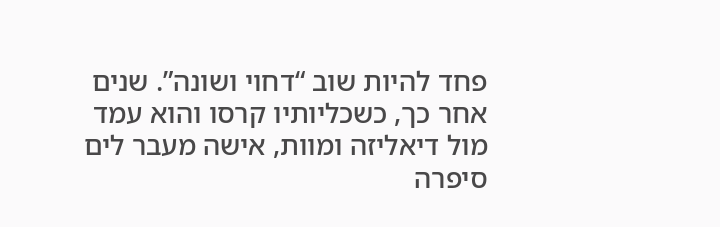פחד להיות שוב “דחוי ושונה”. שנים אחר כך, כשכליותיו קרסו והוא עמד מול דיאליזה ומוות, אישה מעבר לים סיפרה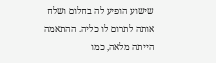שישוע הופיע לה בחלום ושלח אותה לתרום לו כליה. ההתאמה הייתה מלאה, כמו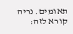תאומים. נריה קורא לזה: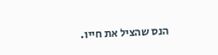הנס שהציל את חייו.